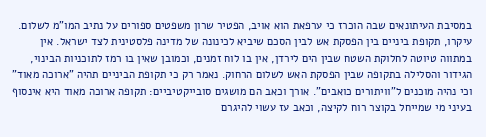במסיבת העיתונאים שבה הוכרז כי ערפאת הוא אויב, הפטיר שרון משפטים ספורים על נתיב המו"מ לשלום. עיקרו, תקופת ביניים בין הפסקת אש לבין הסכם שיביא לכינונה של מדינה פלסטינית לצד ישראל. אין במתווה טיוטה לחלוקת השטח שבין הים לירדן, אין בו לוח זמנים, וכמובן שאין בו רמז לתוכניות הבינוי, הגידור והסלילה בתקופה שבין הפסקת האש לשלום הרחוק. נאמר רק כי תקופת הביניים תהיה "ארוכה מאוד" וכי נהיה מוכנים ל"וויתורים כואבים". אורך וכאב הם מושגים סובייקטיביים: תקופה ארוכה מאוד היא אינסוף בעיני מי שמייחל בקוצר רוח לקיצה, וכאב עז עשוי להיגרם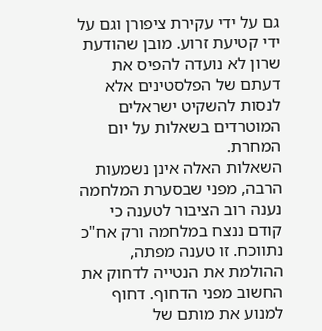גם על ידי עקירת ציפורן וגם על ידי קטיעת זרוע. מובן שהודעת שרון לא נועדה להפיס את דעתם של הפלסטינים אלא לנסות להשקיט ישראלים המוטרדים בשאלות על יום המחרת.
השאלות האלה אינן נשמעות הרבה, מפני שבסערת המלחמה נענה רוב הציבור לטענה כי קודם ננצח במלחמה ורק אח"כ נתווכח. זו טענה מפתה, ההולמת את הנטייה לדחוק את החשוב מפני הדחוף. דחוף למנוע את מותם של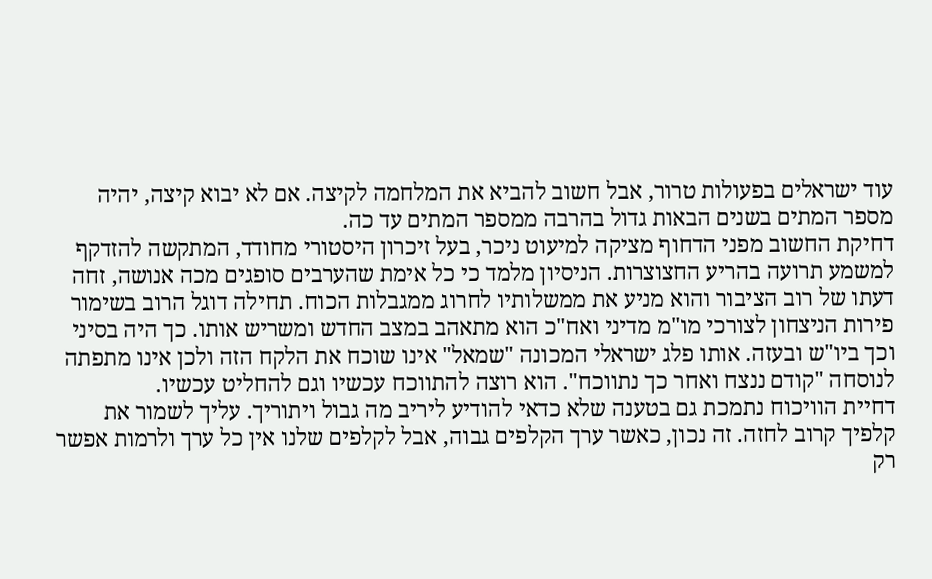עוד ישראלים בפעולות טרור, אבל חשוב להביא את המלחמה לקיצה. אם לא יבוא קיצה, יהיה מספר המתים בשנים הבאות גדול בהרבה ממספר המתים עד כה.
דחיקת החשוב מפני הדחוף מציקה למיעוט ניכר, בעל זיכרון היסטורי מחודד, המתקשה להזדקף למשמע תרועה בהריע החצוצרות. הניסיון מלמד כי כל אימת שהערבים סופגים מכה אנושה, זחה דעתו של רוב הציבור והוא מניע את ממשלותיו לחרוג ממגבלות הכוח. תחילה דוגל הרוב בשימור פירות הניצחון לצורכי מו"מ מדיני ואח"כ הוא מתאהב במצב החדש ומשריש אותו. כך היה בסיני וכך ביו"ש ובעזה. אותו פלג ישראלי המכונה "שמאל" אינו שוכח את הלקח הזה ולכן אינו מתפתה לנוסחה "קודם ננצח ואחר כך נתווכח". הוא רוצה להתווכח עכשיו וגם להחליט עכשיו.
דחיית הוויכוח נתמכת גם בטענה שלא כדאי להודיע ליריב מה גבול ויתוריך. עליך לשמור את קלפיך קרוב לחזה. זה נכון, כאשר ערך הקלפים גבוה, אבל לקלפים שלנו אין כל ערך ולרמות אפשר רק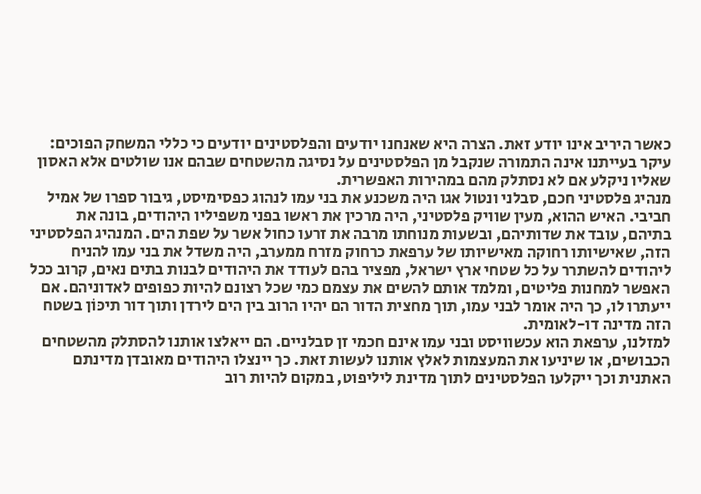כאשר היריב אינו יודע זאת. הצרה היא שאנחנו יודעים והפלסטינים יודעים כי כללי המשחק הפוכים: עיקר בעייתנו אינה התמורה שנקבל מן הפלסטינים על נסיגה מהשטחים שבהם אנו שולטים אלא האסון שאליו ניקלע אם לא נסתלק מהם במהירות האפשרית.
מנהיג פלסטיני חכם, סבלני ונטול אגו היה משכנע את בני עמו לנהוג כפסימיסט, גיבור ספרו של אמיל חביבי. האיש ההוא, מעין שוויק פלסטיני, היה מרכין את ראשו בפני משפיליו היהודים, בונה את בתיהם, עובד את שדותיהם, ובשעות מנוחתו מרבה את זרעו כחול אשר על שפת הים. המנהיג הפלסטיני הזה, שאישיותו רחוקה מאישיותו של ערפאת כרחוק מזרח ממערב, היה משדל את בני עמו להניח ליהודים להשתרר על כל שטחי ארץ ישראל, מפציר בהם לעודד את היהודים לבנות בתים נאים, קרוב ככל האפשר למחנות פליטים, ומלמד אותם להשים את עצמם כמי שכל רצונם להיות כפופים לאדוניהם. אם ייעתרו לו, כך היה אומר לבני עמו, תוך מחצית הדור הם יהיו הרוב בין הים לירדן ותוך דור תיכּוֹן בשטח הזה מדינה דו-לאומית.
למזלנו, ערפאת הוא עכשוויסט ובני עמו אינם חכמי זן סבלניים. הם ייאלצו אותנו להסתלק מהשטחים הכבושים, או שיניעו את המעצמות לאלץ אותנו לעשות זאת. כך יינצלו היהודים מאובדן מדינתם האתנית וכך ייקלעו הפלסטינים לתוך מדינת ליליפוט, במקום להיות רוב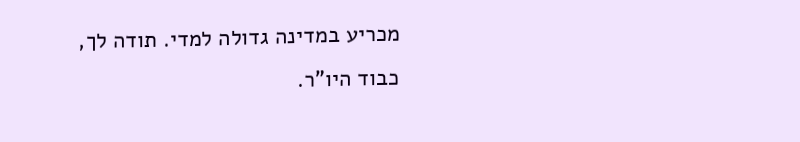מכריע במדינה גדולה למדי. תודה לך, כבוד היו"ר.